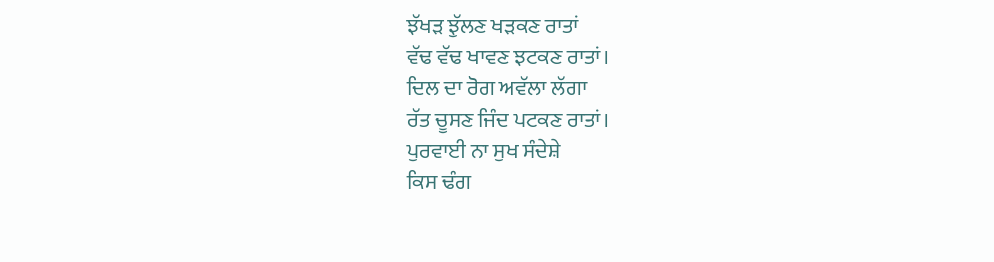ਝੱਖੜ ਝੁੱਲਣ ਖੜਕਣ ਰਾਤਾਂ
ਵੱਢ ਵੱਢ ਖਾਵਣ ਝਟਕਣ ਰਾਤਾਂ।
ਦਿਲ ਦਾ ਰੋਗ ਅਵੱਲਾ ਲੱਗਾ
ਰੱਤ ਚੂਸਣ ਜਿੰਦ ਪਟਕਣ ਰਾਤਾਂ।
ਪੁਰਵਾਈ ਨਾ ਸੁਖ ਸੰਦੇਸ਼ੇ
ਕਿਸ ਢੰਗ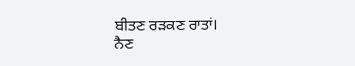ਬੀਤਣ ਰੜਕਣ ਰਾਤਾਂ।
ਨੈਣ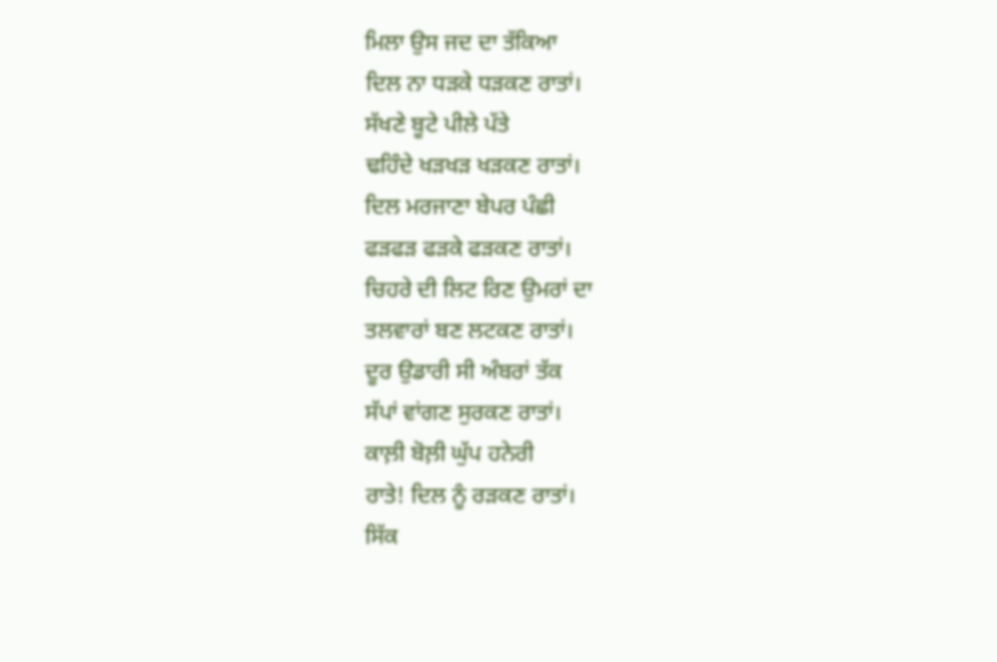ਮਿਲਾ ਉਸ ਜਦ ਦਾ ਤੱਕਿਆ
ਦਿਲ ਨਾ ਧੜਕੇ ਧੜਕਣ ਰਾਤਾਂ।
ਸੱਖਣੇ ਬੂਟੇ ਪੀਲੇ ਪੱਤੇ
ਢਹਿੰਦੇ ਖੜਖੜ ਖੜਕਣ ਰਾਤਾਂ।
ਦਿਲ ਮਰਜਾਣਾ ਬੇਪਰ ਪੰਛੀ
ਫੜਫੜ ਫੜਕੇ ਫੜਕਣ ਰਾਤਾਂ।
ਚਿਹਰੇ ਦੀ ਲਿਟ ਰਿਣ ਉਮਰਾਂ ਦਾ
ਤਲਵਾਰਾਂ ਬਣ ਲਟਕਣ ਰਾਤਾਂ।
ਦੂਰ ਉਡਾਰੀ ਸੀ ਅੰਬਰਾਂ ਤੱਕ
ਸੱਪਾਂ ਵਾਂਗਣ ਸੁਰਕਣ ਰਾਤਾਂ।
ਕਾਲ਼ੀ ਬੋਲ਼ੀ ਘੁੱਪ ਹਨੇਰੀ
ਰਾਤੇ! ਦਿਲ ਨੂੰ ਰੜਕਣ ਰਾਤਾਂ।
ਸਿੱਕ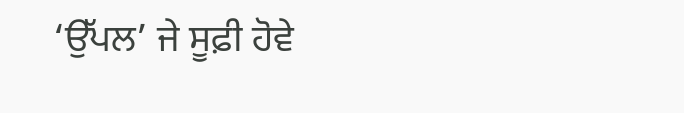‘ਉੱਪਲ’ ਜੇ ਸੂਫ਼ੀ ਹੋਵੇ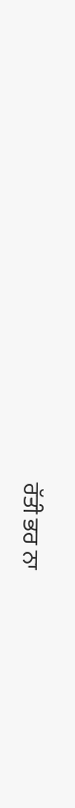ਰੱਤੀ ਭਰ ਨਾ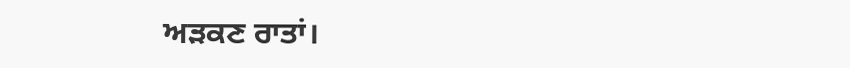ਅੜਕਣ ਰਾਤਾਂ।